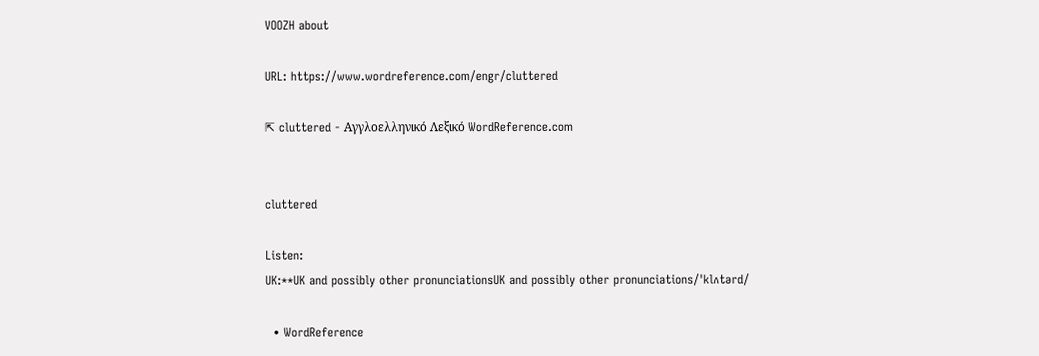VOOZH about

URL: https://www.wordreference.com/engr/cluttered

⇱ cluttered - Αγγλοελληνικό Λεξικό WordReference.com


cluttered

Listen:
UK:**UK and possibly other pronunciationsUK and possibly other pronunciations/ˈklʌtərd/

  • WordReference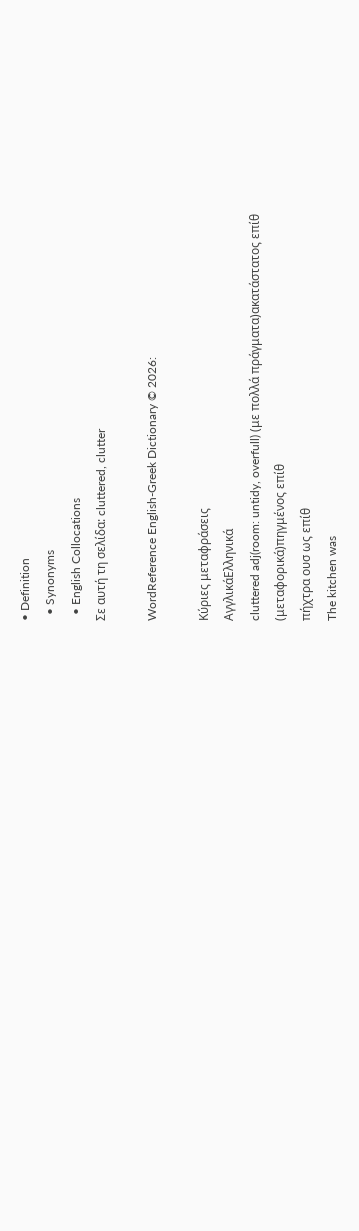• Definition
  • Synonyms
  • English Collocations
Σε αυτή τη σελίδα: cluttered, clutter

WordReference English-Greek Dictionary © 2026:

Κύριες μεταφράσεις
ΑγγλικάΕλληνικά
cluttered adj(room: untidy, overfull) (με πολλά πράγματα)ακατάστατος επίθ
(μεταφορικά)πηγμένος επίθ
πήχτρα ουσ ως επίθ
The kitchen was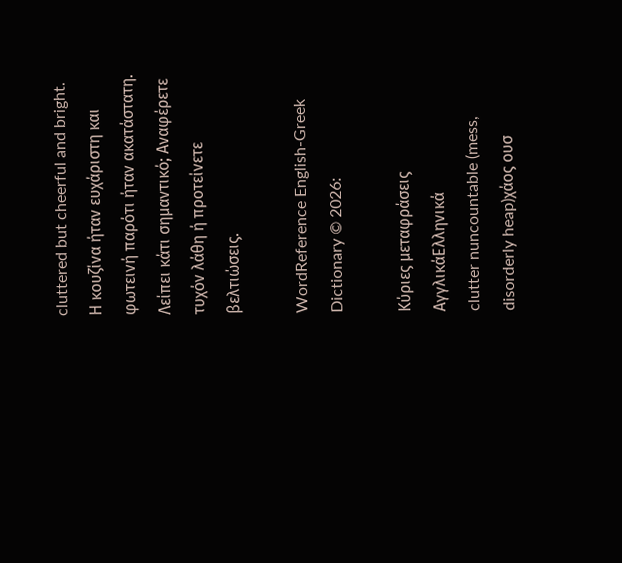cluttered but cheerful and bright.
Η κουζίνα ήταν ευχάριστη και φωτεινή παρότι ήταν ακατάστατη.
Λείπει κάτι σημαντικό; Αναφέρετε τυχόν λάθη ή προτείνετε βελτιώσεις.

WordReference English-Greek Dictionary © 2026:

Κύριες μεταφράσεις
ΑγγλικάΕλληνικά
clutter nuncountable (mess, disorderly heap)χάος ουσ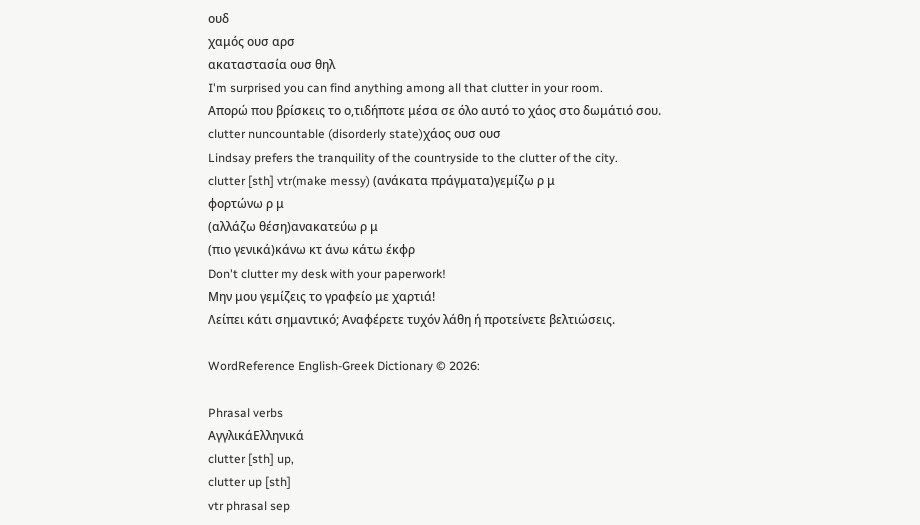ουδ
χαμός ουσ αρσ
ακαταστασία ουσ θηλ
I'm surprised you can find anything among all that clutter in your room.
Απορώ που βρίσκεις το ο,τιδήποτε μέσα σε όλο αυτό το χάος στο δωμάτιό σου.
clutter nuncountable (disorderly state)χάος ουσ ουσ
Lindsay prefers the tranquility of the countryside to the clutter of the city.
clutter [sth] vtr(make messy) (ανάκατα πράγματα)γεμίζω ρ μ
φορτώνω ρ μ
(αλλάζω θέση)ανακατεύω ρ μ
(πιο γενικά)κάνω κτ άνω κάτω έκφρ
Don't clutter my desk with your paperwork!
Μην μου γεμίζεις το γραφείο με χαρτιά!
Λείπει κάτι σημαντικό; Αναφέρετε τυχόν λάθη ή προτείνετε βελτιώσεις.

WordReference English-Greek Dictionary © 2026:

Phrasal verbs
ΑγγλικάΕλληνικά
clutter [sth] up,
clutter up [sth]
vtr phrasal sep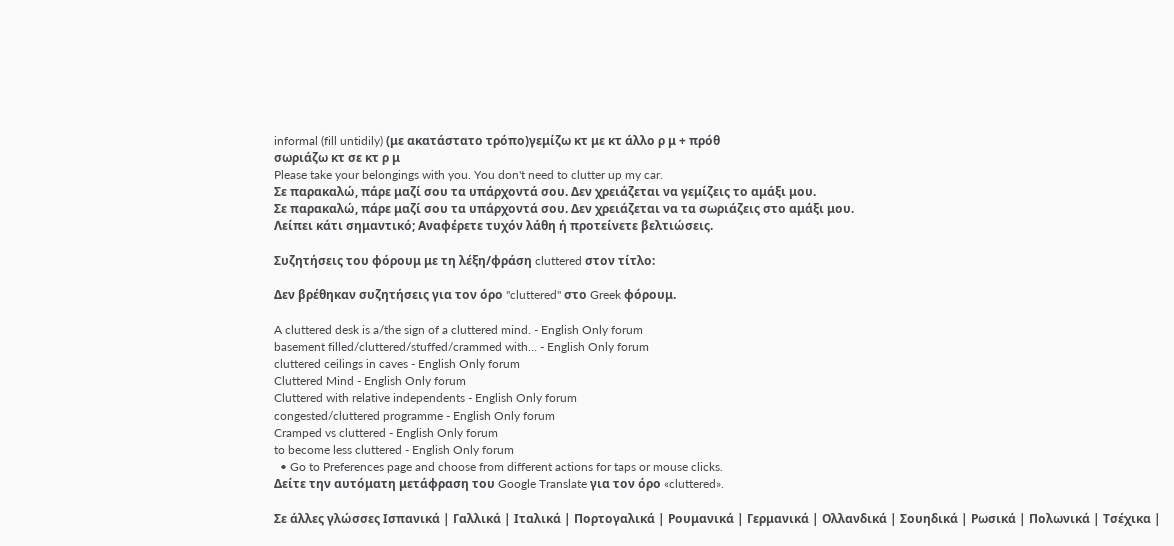informal (fill untidily) (με ακατάστατο τρόπο)γεμίζω κτ με κτ άλλο ρ μ + πρόθ
σωριάζω κτ σε κτ ρ μ
Please take your belongings with you. You don't need to clutter up my car.
Σε παρακαλώ, πάρε μαζί σου τα υπάρχοντά σου. Δεν χρειάζεται να γεμίζεις το αμάξι μου.
Σε παρακαλώ, πάρε μαζί σου τα υπάρχοντά σου. Δεν χρειάζεται να τα σωριάζεις στο αμάξι μου.
Λείπει κάτι σημαντικό; Αναφέρετε τυχόν λάθη ή προτείνετε βελτιώσεις.

Συζητήσεις του φόρουμ με τη λέξη/φράση cluttered στον τίτλο:

Δεν βρέθηκαν συζητήσεις για τον όρο "cluttered" στο Greek φόρουμ.

A cluttered desk is a/the sign of a cluttered mind. - English Only forum
basement filled/cluttered/stuffed/crammed with... - English Only forum
cluttered ceilings in caves - English Only forum
Cluttered Mind - English Only forum
Cluttered with relative independents - English Only forum
congested/cluttered programme - English Only forum
Cramped vs cluttered - English Only forum
to become less cluttered - English Only forum
  • Go to Preferences page and choose from different actions for taps or mouse clicks.
Δείτε την αυτόματη μετάφραση του Google Translate για τον όρο «cluttered».

Σε άλλες γλώσσες Ισπανικά | Γαλλικά | Ιταλικά | Πορτογαλικά | Ρουμανικά | Γερμανικά | Ολλανδικά | Σουηδικά | Ρωσικά | Πολωνικά | Τσέχικα |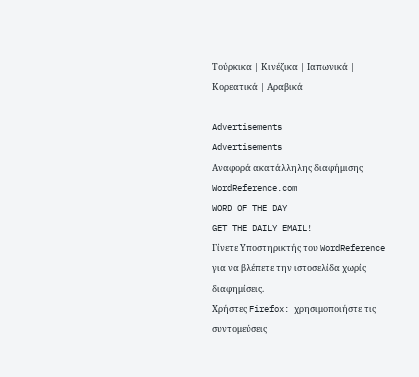Τούρκικα | Κινέζικα | Ιαπωνικά | Κορεατικά | Αραβικά

Advertisements
Advertisements
Αναφορά ακατάλληλης διαφήμισης
WordReference.com
WORD OF THE DAY
GET THE DAILY EMAIL!
Γίνετε Υποστηρικτής του WordReference για να βλέπετε την ιστοσελίδα χωρίς διαφημίσεις.
Χρήστες Firefox: χρησιμοποιήστε τις συντομεύσεις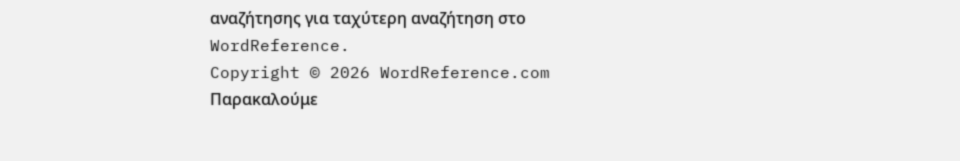αναζήτησης για ταχύτερη αναζήτηση στο WordReference.
Copyright © 2026 WordReference.com
Παρακαλούμε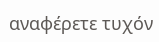αναφέρετε τυχόν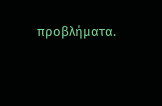προβλήματα.